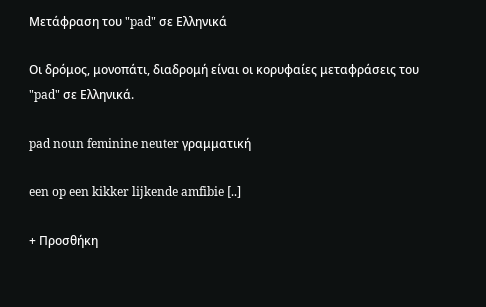Μετάφραση του "pad" σε Ελληνικά

Οι δρόμος, μονοπάτι, διαδρομή είναι οι κορυφαίες μεταφράσεις του "pad" σε Ελληνικά.

pad noun feminine neuter γραμματική

een op een kikker lijkende amfibie [..]

+ Προσθήκη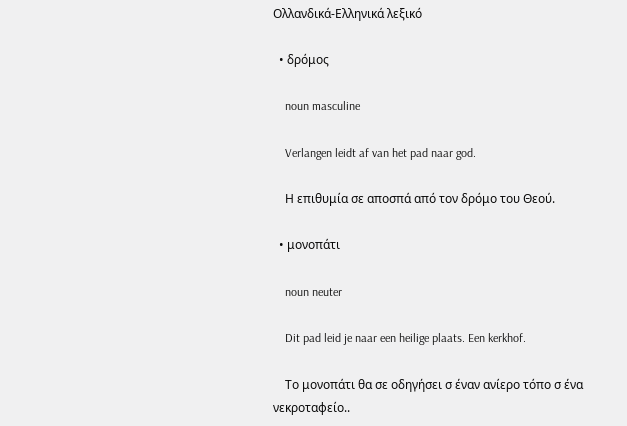Ολλανδικά-Ελληνικά λεξικό

  • δρόμος

    noun masculine

    Verlangen leidt af van het pad naar god.

    Η επιθυμία σε αποσπά από τον δρόμο του Θεού.

  • μονοπάτι

    noun neuter

    Dit pad leid je naar een heilige plaats. Een kerkhof.

    Tο μονοπάτι θα σε οδηγήσει σ έναν ανίερο τόπο σ ένα νεκροταφείο..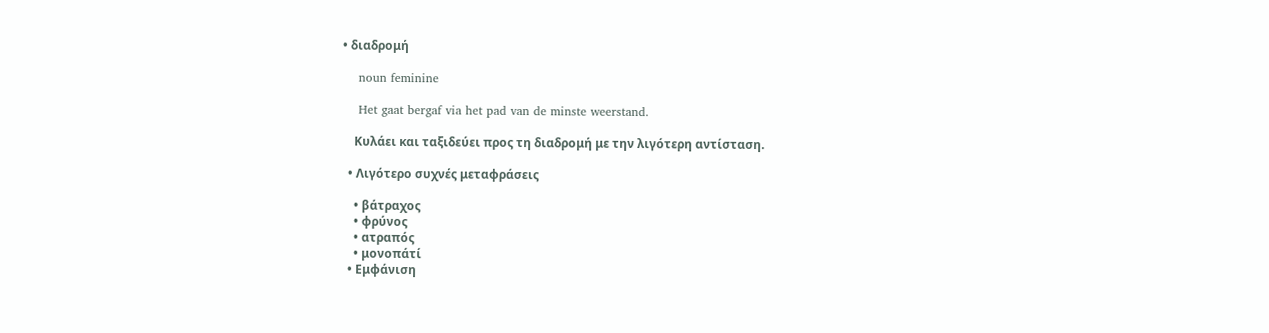• διαδρομή

    noun feminine

    Het gaat bergaf via het pad van de minste weerstand.

    Κυλάει και ταξιδεύει προς τη διαδρομή με την λιγότερη αντίσταση.

  • Λιγότερο συχνές μεταφράσεις

    • βάτραχος
    • φρύνος
    • ατραπός
    • μονοπάτί
  • Εμφάνιση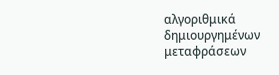αλγοριθμικά δημιουργημένων μεταφράσεων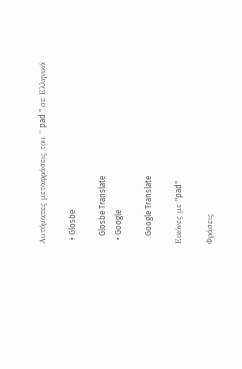Αυτόματες μεταφράσεις του " pad " σε Ελληνικά

  • Glosbe

    Glosbe Translate
  • Google

    Google Translate

Εικόνες με "pad"

Φράσεις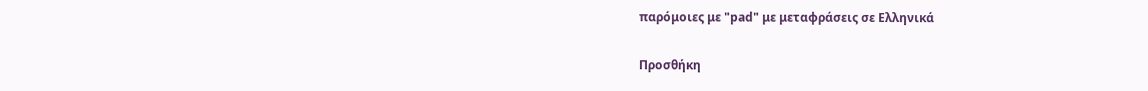παρόμοιες με "pad" με μεταφράσεις σε Ελληνικά

Προσθήκη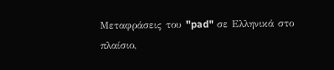Μεταφράσεις του "pad" σε Ελληνικά στο πλαίσιο,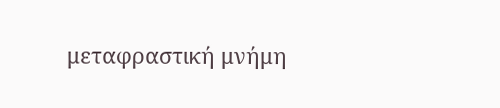μεταφραστική μνήμη